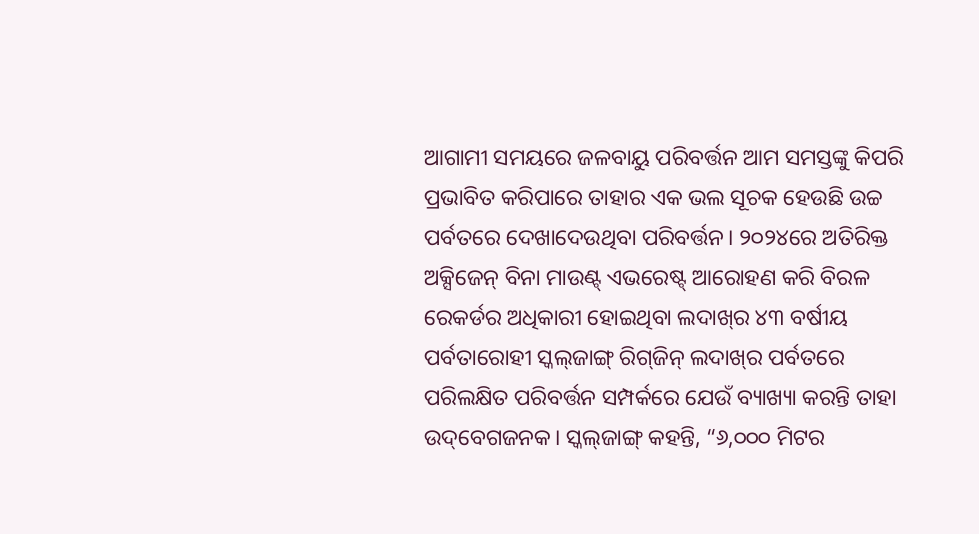ଆଗାମୀ ସମୟରେ ଜଳବାୟୁ ପରିବର୍ତ୍ତନ ଆମ ସମସ୍ତଙ୍କୁ କିପରି ପ୍ରଭାବିତ କରିପାରେ ତାହାର ଏକ ଭଲ ସୂଚକ ହେଉଛି ଉଚ୍ଚ ପର୍ବତରେ ଦେଖାଦେଉଥିବା ପରିବର୍ତ୍ତନ। ୨୦୨୪ରେ ଅତିରିକ୍ତ ଅକ୍ସିଜେନ୍‌ ବିନା ମାଉଣ୍ଟ୍‌ ଏଭରେଷ୍ଟ୍‌ ଆରୋହଣ କରି ବିରଳ ରେକର୍ଡର ଅଧିକାରୀ ହୋଇଥିବା ଲଦାଖ୍‌ର ୪୩ ବର୍ଷୀୟ ପର୍ବତାରୋହୀ ସ୍କଲ୍‌ଜାଙ୍ଗ୍ ରିଗ୍‌ଜିନ୍‌ ଲଦାଖ୍‌ର ପର୍ବତରେ ପରିଲକ୍ଷିତ ପରିବର୍ତ୍ତନ ସମ୍ପର୍କରେ ଯେଉଁ ବ୍ୟାଖ୍ୟା କରନ୍ତି ତାହା ଉଦ୍‌ବେଗଜନକ। ସ୍କଲ୍‌ଜାଙ୍ଗ୍ କହନ୍ତି, “୬,୦୦୦ ମିଟର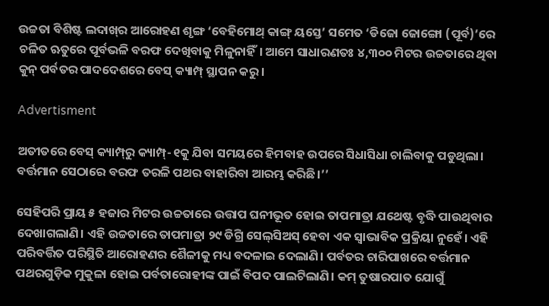ଉଚ୍ଚତା ବିଶିଷ୍ଟ ଲଦାଖ୍‌ର ଆରୋହଣ ଶୃଙ୍ଗ ‘ବେହିମୋଥ୍ କାଙ୍ଗ୍ ୟସ୍ତେ’ ସମେତ ‘ଡିଜୋ ଜୋଙ୍ଗୋ (ପୂର୍ବ)’ରେ ଚଳିତ ଋତୁରେ ପୂର୍ବଭଳି ବରଫ ଦେଖିବାକୁ ମିଳୁନାହିଁ। ଆମେ ସାଧାରଣତଃ ୪,୩୦୦ ମିଟର ଉଚ୍ଚତାରେ ଥିବା କୁନ୍ ପର୍ବତର ପାଦଦେଶରେ ବେସ୍ କ୍ୟାମ୍ପ୍‌ ସ୍ଥାପନ କରୁ।

Advertisment

ଅତୀତରେ ବେସ୍ କ୍ୟାମ୍ପ୍‌ରୁ କ୍ୟାମ୍ପ୍‌-୧କୁ ଯିବା ସମୟରେ ହିମବାହ ଉପରେ ସିଧାସିଧା ଚାଲିବାକୁ ପଡୁଥିଲା। ବର୍ତ୍ତମାନ ସେଠାରେ ବରଫ ତରଳି ପଥର ବାହାରିବା ଆରମ୍ଭ କରିଛି।’’

ସେହିପରି ପ୍ରାୟ ୫ ହଜାର ମିଟର ଉଚ୍ଚତାରେ ଉତ୍ତାପ ଘନୀଭୂତ ହୋଇ ତାପମାତ୍ରା ଯଥେଷ୍ଟ ବୃଦ୍ଧି ପାଉଥିବାର ଦେଖାଗଲାଣି। ଏହି ଉଚ୍ଚତାରେ ତାପମାତ୍ରା ୨୯ ଡିଗ୍ରି ସେଲ୍‌ସିଅସ୍‌ ହେବା ଏକ ସ୍ୱାଭାବିକ ପ୍ରକ୍ରିୟା ନୁହେଁ। ଏହି ପରିବର୍ତ୍ତିତ ପରିସ୍ଥିତି ଆରୋହଣର ଶୈଳୀକୁ ମଧ୍ୟ ବଦଳାଇ ଦେଲାଣି। ପର୍ବତର ଚାରିପାଖରେ ବର୍ତ୍ତମାନ ପଥରଗୁଡ଼ିକ ମୁକୁଳା ହୋଇ ପର୍ବତାରୋହୀଙ୍କ ପାଇଁ ବିପଦ ପାଲଟିଲାଣି। କମ୍ ତୁଷାରପାତ ଯୋଗୁଁ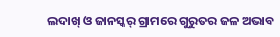ଲଦାଖ୍‌ ଓ ଜାନସ୍କର୍‌ ଗ୍ରାମରେ ଗୁରୁତର ଜଳ ଅଭାବ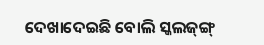ଦେଖାଦେଇଛି ବୋଲି ସ୍କଲଜ୍‌ଙ୍ଗ୍‌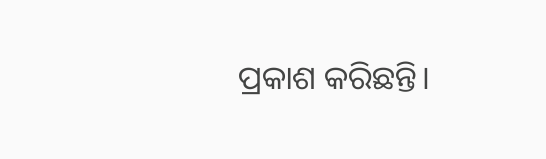ପ୍ରକାଶ କରିଛନ୍ତି।